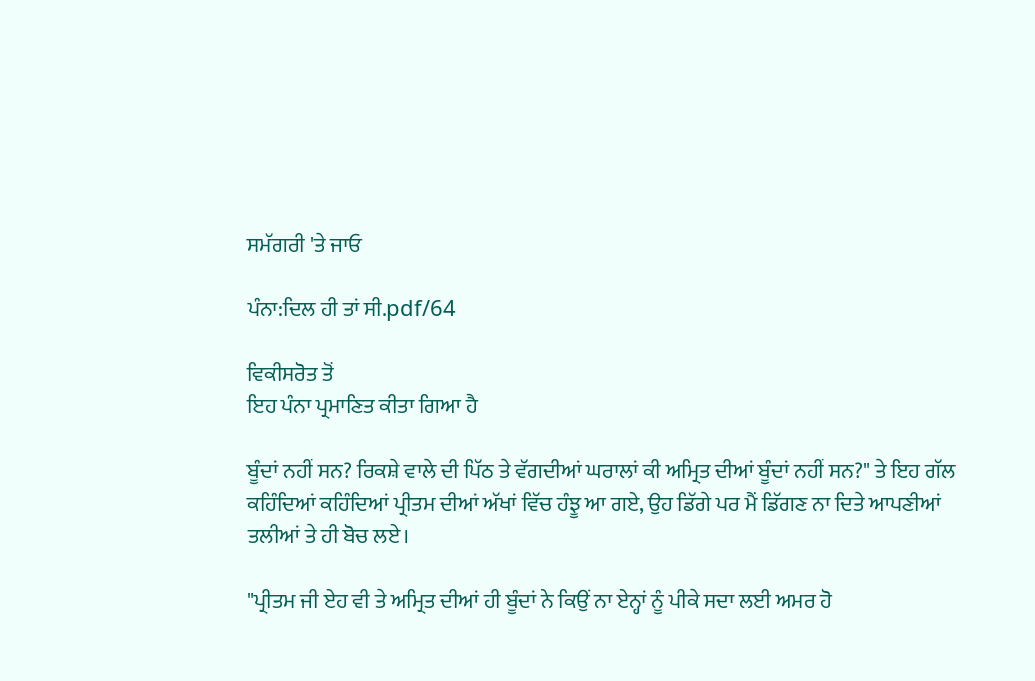ਸਮੱਗਰੀ 'ਤੇ ਜਾਓ

ਪੰਨਾ:ਦਿਲ ਹੀ ਤਾਂ ਸੀ.pdf/64

ਵਿਕੀਸਰੋਤ ਤੋਂ
ਇਹ ਪੰਨਾ ਪ੍ਰਮਾਣਿਤ ਕੀਤਾ ਗਿਆ ਹੈ

ਬੂੰਦਾਂ ਨਹੀਂ ਸਨ? ਰਿਕਸ਼ੇ ਵਾਲੇ ਦੀ ਪਿੱਠ ਤੇ ਵੱਗਦੀਆਂ ਘਰਾਲਾਂ ਕੀ ਅਮ੍ਰਿਤ ਦੀਆਂ ਬੂੰਦਾਂ ਨਹੀਂ ਸਨ?" ਤੇ ਇਹ ਗੱਲ ਕਹਿੰਦਿਆਂ ਕਹਿੰਦਿਆਂ ਪ੍ਰੀਤਮ ਦੀਆਂ ਅੱਖਾਂ ਵਿੱਚ ਹੰਝੂ ਆ ਗਏ, ਉਹ ਡਿੱਗੇ ਪਰ ਮੈਂ ਡਿੱਗਣ ਨਾ ਦਿਤੇ ਆਪਣੀਆਂ ਤਲੀਆਂ ਤੇ ਹੀ ਬੋਚ ਲਏ।

"ਪ੍ਰੀਤਮ ਜੀ ਏਹ ਵੀ ਤੇ ਅਮ੍ਰਿਤ ਦੀਆਂ ਹੀ ਬੂੰਦਾਂ ਨੇ ਕਿਉਂ ਨਾ ਏਨ੍ਹਾਂ ਨੂੰ ਪੀਕੇ ਸਦਾ ਲਈ ਅਮਰ ਹੋ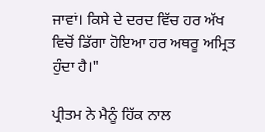ਜਾਵਾਂ। ਕਿਸੇ ਦੇ ਦਰਦ ਵਿੱਚ ਹਰ ਅੱਖ ਵਿਚੋਂ ਡਿੱਗਾ ਹੋਇਆ ਹਰ ਅਥਰੂ ਅਮ੍ਰਿਤ ਹੁੰਦਾ ਹੈ।"

ਪ੍ਰੀਤਮ ਨੇ ਮੈਨੂੰ ਹਿੱਕ ਨਾਲ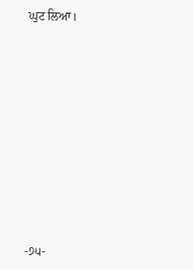ਘੁਟ ਲਿਆ।











-੭੫-